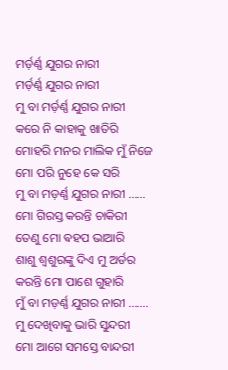ମର୍ଡ଼ର୍ଣ୍ଣ ଯୁଗର ନାରୀ
ମର୍ଡ଼ର୍ଣ୍ଣ ଯୁଗର ନାରୀ
ମୁ ବା ମର୍ଡ଼ର୍ଣ୍ଣ ଯୁଗର ନାରୀ
କରେ ନି କାହାକୁ ଖାତିରି
ମୋହରି ମନର ମାଲିକ ମୁଁ ନିଜେ
ମୋ ପରି ନୁହେ କେ ସରି
ମୁ ବା ମଡ଼ର୍ଣ୍ଣ ଯୁଗର ନାରୀ ......
ମୋ ଗିରସ୍ତ କରନ୍ତି ଚାକିରୀ
ତେଣୁ ମୋ ଵହପ ଭାଆରି
ଶାଶୁ ଶ୍ୱଶୁରଙ୍କୁ ଦିଏ ମୁ ଅର୍ଡର
କରନ୍ତି ମୋ ପାଶେ ଗୁହାରି
ମୁଁ ବା ମଡ଼ର୍ଣ୍ଣ ଯୁଗର ନାରୀ .......
ମୁ ଦେଖିବାକୁ ଭାରି ସୁନ୍ଦରୀ
ମୋ ଆଗେ ସମସ୍ତେ ବାନ୍ଦରୀ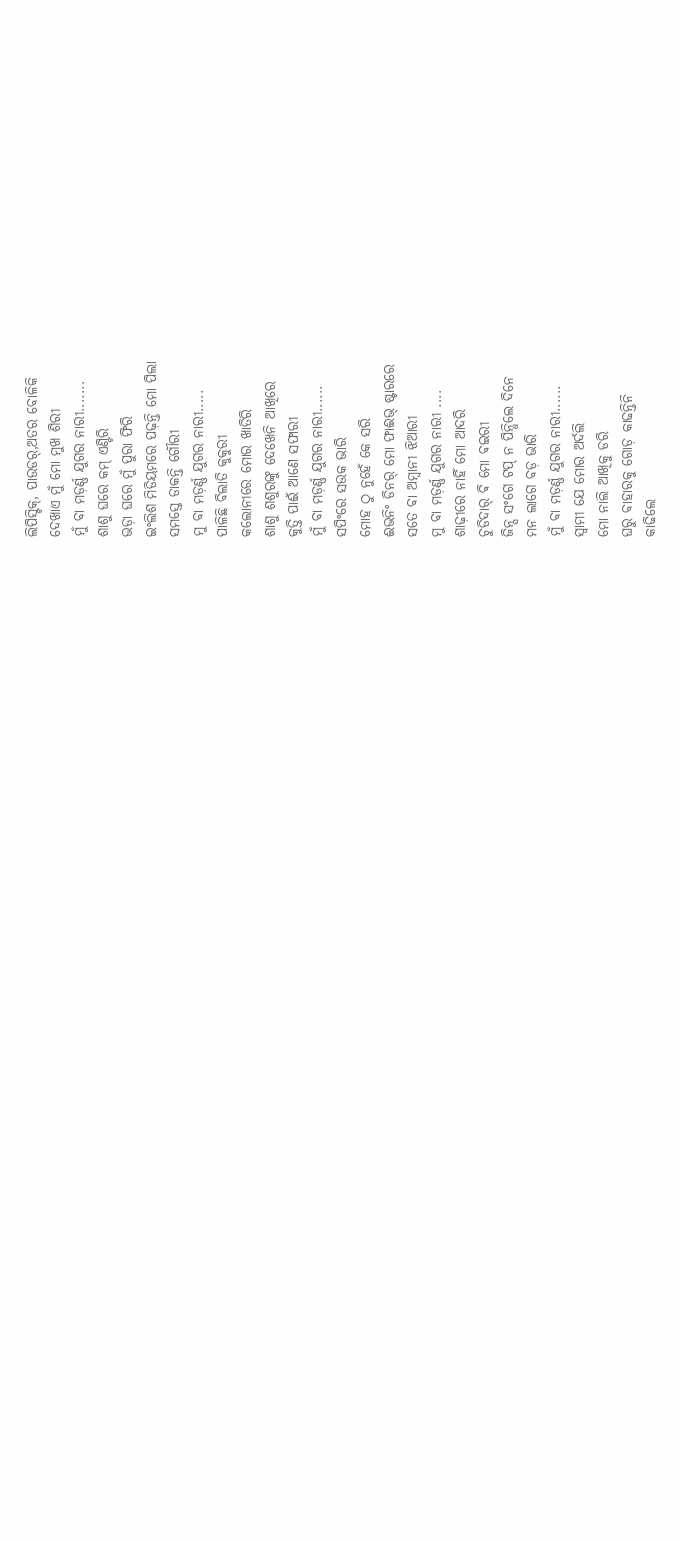ଲିପିସ୍ଟିକ୍, ପାଉଡର୍,ଅତର ବୋଳିକି
ଦେଖାଏ ମୁଁ ମୋ ମୁଖ ଶିରୀ
ମୁଁ ବା ମଡ଼ର୍ଣ୍ଣ ଯୁଗର ନାରୀ.......
ଶାଶୁ ଘରେ କମ୍ ଏଣ୍ଟିରି
ଭଡ଼ା ଘରେ ମୁଁ ପୁରା ଫିରି
ଇଂଲିଶ ମିଡିୟମରେ ପଢ଼ନ୍ତି ମୋ ପିଲା
ସମସ୍ତେ ଡାକନ୍ତି ଗୌରୀ
ମୁ ବା ମଡ଼ର୍ଣ୍ଣ ଯୁଗର ନାରୀ.....
ପାଳିଛି ବିଲାତି କୁକୁରୀ
କଲୋନୀରେ ମୋର ଖାତିରି
ଶାଶୁ ଶଶୁରଙ୍କୁ ଦେଖେନି ଆଖିରେ
କୁତ୍ତି ପାଈଁ ଆଣେ ସଫାରୀ
ମୁଁ ବା ମଡ଼ର୍ଣ୍ଣ ଯୁଗର ନାରୀ......
ସପିଂରେ ସଉକ ଭାରି
ମୋହ ଠୁ ନୁହେଁ କେ ସରି
ଈଭନିଂ ଡିନର୍ ମୋ ଫାଈଭ୍ ଷ୍ଟାରରେ
ସତେ ବା ଅମ୍ବାନୀ ଝିଆରୀ
ମୁ ବା ମଡ଼ର୍ଣ୍ଣ ଯୁଗର ନାରୀ ....
ଶାଢ଼ୀରେ ନାହିଁ ମୋ ଆଦରି
ଚୁଡିଦାର୍ ଵି ମୋ ଵଇରୀ
ଜିନ୍ସ ସଂଗେ ଟପ୍ ନ ପିନ୍ଧିଲେ ଦିନେ
ମନ ଲାଗେ ବଡ଼ ଭାରି
ମୁଁ ବା ମଡ଼ର୍ଣ୍ଣ ଯୁଗର ନାରୀ......
ସ୍ୱାମୀ ଯେ ମୋର ଅର୍ଦଲି
ମୋ ନାଲି ଆଖିକୁ ଡରି
ଘରୁ ବାହାରକୁ ଗୋଡ଼ କାଢନ୍ତିନି
କାଢିଲେ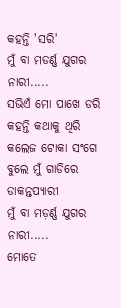କହନ୍ତି 'ସରି'
ମୁଁ ବା ମଡର୍ଣ୍ଣ ଯୁଗର ନାରୀ.....
ସଭିଏଁ ମୋ ପାଖେ ଡରି
କହନ୍ତି କଥାକୁ ଥିରି
କଲେଜ ଟୋକା ସଂଗେ ବୁଲେ ମୁଁ ଗାଡିରେ
ଡାକନ୍ତପ୍ୟାରୀ
ମୁଁ ବା ମଡ଼ର୍ଣ୍ଣ ଯୁଗର ନାରୀ.....
ମୋତେ